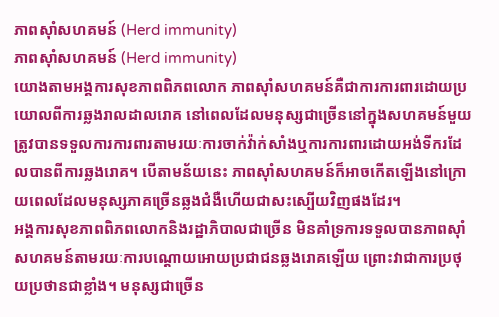ភាពស៊ាំសហគមន៍ (Herd immunity)
ភាពស៊ាំសហគមន៍ (Herd immunity)
យោងតាមអង្គការសុខភាពពិភពលោក ភាពស៊ាំសហគមន៍គឺជាការការពារដោយប្រយោលពីការឆ្លងរាលដាលរោគ នៅពេលដែលមនុស្សជាច្រើននៅក្នុងសហគមន៍មួយត្រូវបានទទួលការការពារតាមរយៈការចាក់វ៉ាក់សាំងឬការការពារដោយអង់ទីករដែលបានពីការឆ្លងរោគ។ បើតាមន័យនេះ ភាពស៊ាំសហគមន៍ក៏អាចកើតឡើងនៅក្រោយពេលដែលមនុស្សភាគច្រើនឆ្លងជំងឺហើយជាសះស្បើយវិញផងដែរ។
អង្គការសុខភាពពិភពលោកនិងរដ្ឋាភិបាលជាច្រើន មិនគាំទ្រការទទួលបានភាពស៊ាំសហគមន៍តាមរយៈការបណ្តោយអោយប្រជាជនឆ្លងរោគឡើយ ព្រោះវាជាការប្រថុយប្រថានជាខ្លាំង។ មនុស្សជាច្រើន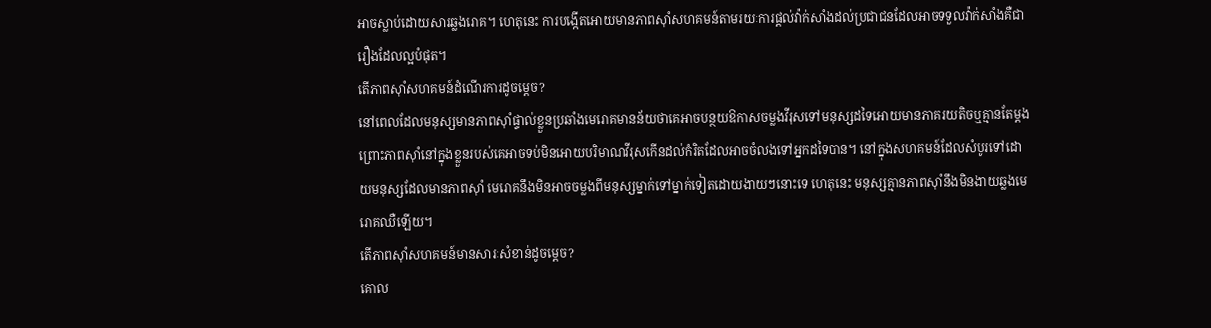អាចស្លាប់ដោយសារឆ្លងរោគ។ ហេតុនេះ ការបង្កើតអោយមានភាពស៊ាំសហគមន៍តាមរយៈការផ្តល់វ៉ាក់សាំងដល់ប្រជាជនដែលអាចទទួលវ៉ាក់សាំងគឺជារឿងដែលល្អបំផុត។
តើភាពស៊ាំសហគមន៍ដំណើរការដូចម្តេច?
នៅពេលដែលមនុស្សមានភាពស៊ាំផ្ទាល់ខ្លួនប្រឆាំងមេរោគមានន័យថាគេអាចបន្ថយឱកាសចម្លងវីរុសទៅមនុស្សដទៃអោយមានភាគរយតិចឬគ្មានតែម្តង ព្រោះភាពស៊ាំនៅក្នុងខ្លួនរបស់គេអាចទប់មិនអោយបរិមាណវីរុសកើនដល់កំរិតដែលអាចចំលងទៅអ្នកដទៃបាន។ នៅក្នុងសហគមន៍ដែលសំបូរទៅដោយមនុស្សដែលមានភាពស៊ាំ មេរោគនឹងមិនអាចចម្លងពីមនុស្សម្នាក់ទៅម្នាក់ទៀតដោយងាយៗនោះទេ ហេតុនេះ មនុស្សគ្មានភាពស៊ាំនឹងមិនងាយឆ្លងមេរោគឈឺឡើយ។
តើភាពស៊ាំសហគមន៍មានសារៈសំខាន់ដូចម្តេច?
គោល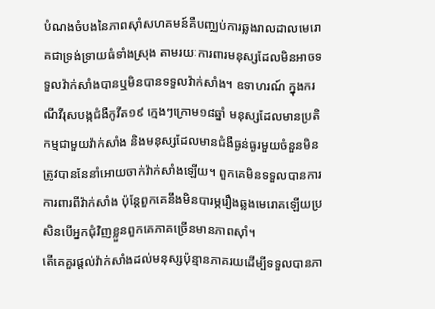បំណងចំបងនៃភាពស៊ាំសហគមន៍គឺបញ្ឈប់ការឆ្លងរាលដាលមេរោគជាទ្រង់ទ្រាយធំទាំងស្រុង តាមរយៈការពារមនុស្សដែលមិនអាចទទួលវ៉ាក់សាំងបានឬមិនបានទទួលវ៉ាក់សាំង។ ឧទាហរណ៍ ក្នុងករណីវីរុសបង្កជំងឺកូវីត១៩ ក្មេងៗក្រោម១៨ឆ្នាំ មនុស្សដែលមានប្រតិកម្មជាមួយវ៉ាក់សាំង និងមនុស្សដែលមានជំងឺធ្ងន់ធ្ងរមួយចំនួនមិនត្រូវបាននែនាំអោយចាក់វ៉ាក់សាំងឡើយ។ ពួកគេមិនទទួលបានការការពារពីវ៉ាក់សាំង ប៉ុន្តែពួកគេនឹងមិនបារម្ភរឿងឆ្លងមេរោគឡើយប្រសិនបើអ្នកជុំវិញខ្លួនពួកគេភាគច្រើនមានភាពស៊ាំ។
តើគេគួរផ្តល់វ៉ាក់សាំងដល់មនុស្សប៉ុន្មានភាគរយដើម្បីទទួលបានភា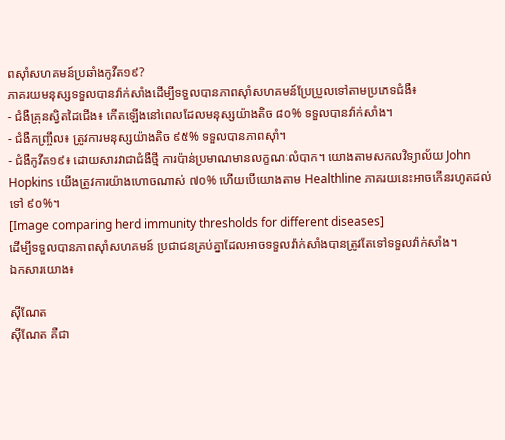ពសុាំសហគមន៍ប្រឆាំងកូវីត១៩?
ភាគរយមនុស្សទទួលបានវ៉ាក់សាំងដើម្បីទទួលបានភាពស៊ាំសហគមន៍ប្រែប្រួលទៅតាមប្រភេទជំងឺ៖
- ជំងឺគ្រុនស្វិតដៃជើង៖ កើតឡើងនៅពេលដែលមនុស្សយ៉ាងតិច ៨០% ទទួលបានវ៉ាក់សាំង។
- ជំងឺកញ្ច្រឹល៖ ត្រូវការមនុស្សយ៉ាងតិច ៩៥% ទទួលបានភាពស៊ាំ។
- ជំងឺកូវីត១៩៖ ដោយសារវាជាជំងឺថ្មី ការប៉ាន់ប្រមាណមានលក្ខណៈលំបាក។ យោងតាមសកលវិទ្យាល័យ John Hopkins យើងត្រូវការយ៉ាងហោចណាស់ ៧០% ហើយបើយោងតាម Healthline ភាគរយនេះអាចកើនរហូតដល់ទៅ ៩០%។
[Image comparing herd immunity thresholds for different diseases]
ដើម្បីទទួលបានភាពស៊ាំសហគមន៍ ប្រជាជនគ្រប់គ្នាដែលអាចទទួលវ៉ាក់សាំងបានត្រូវតែទៅទទួលវ៉ាក់សាំង។
ឯកសារយោង៖

ស៊ីណែត
ស៊ីណែត គឺជា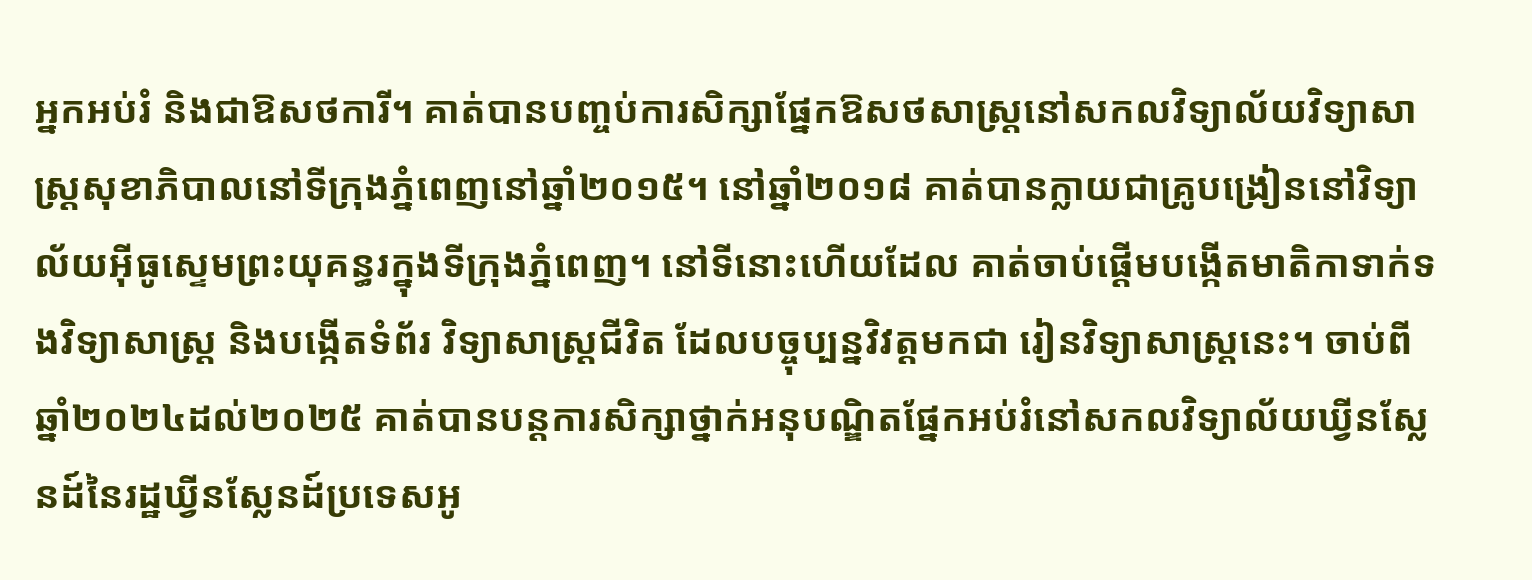អ្នកអប់រំ និងជាឱសថការី។ គាត់បានបញ្ចប់ការសិក្សាផ្នែកឱសថសាស្រ្តនៅសកលវិទ្យាល័យវិទ្យាសាស្រ្តសុខាភិបាលនៅទីក្រុងភ្នំពេញនៅឆ្នាំ២០១៥។ នៅឆ្នាំ២០១៨ គាត់បានក្លាយជាគ្រូបង្រៀននៅវិទ្យាល័យអ៊ីធូស្ទេមព្រះយុគន្ធរក្នុងទីក្រុងភ្នំពេញ។ នៅទីនោះហើយដែល គាត់ចាប់ផ្តើមបង្កើតមាតិកាទាក់ទងវិទ្យាសាស្រ្ត និងបង្កើតទំព័រ វិទ្យាសាស្រ្តជីវិត ដែលបច្ចុប្បន្នវិវត្តមកជា រៀនវិទ្យាសាស្រ្តនេះ។ ចាប់ពីឆ្នាំ២០២៤ដល់២០២៥ គាត់បានបន្តការសិក្សាថ្នាក់អនុបណ្ឌិតផ្នែកអប់រំនៅសកលវិទ្យាល័យឃ្វីនស្លែនដ៍នៃរដ្ឋឃ្វីនស្លែនដ៍ប្រទេសអូ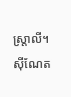ស្ត្រាលី។
ស៊ីណែត